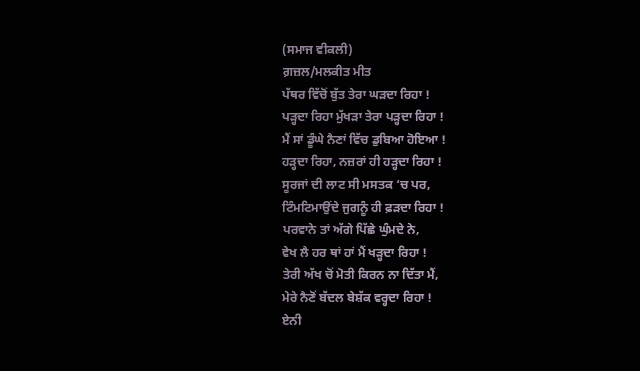(ਸਮਾਜ ਵੀਕਲੀ)
ਗ਼ਜ਼ਲ/ਮਲਕੀਤ ਮੀਤ
ਪੱਥਰ ਵਿੱਚੋਂ ਬੁੱਤ ਤੇਰਾ ਘੜਦਾ ਰਿਹਾ !
ਪੜ੍ਹਦਾ ਰਿਹਾ ਮੁੱਖੜਾ ਤੇਰਾ ਪੜ੍ਹਦਾ ਰਿਹਾ !
ਮੈਂ ਸਾਂ ਡੂੰਘੇ ਨੈਣਾਂ ਵਿੱਚ ਡੁਬਿਆ ਹੋਇਆ !
ਹੜ੍ਹਦਾ ਰਿਹਾ, ਨਜ਼ਰਾਂ ਹੀ ਹੜ੍ਹਦਾ ਰਿਹਾ !
ਸੂਰਜਾਂ ਦੀ ਲਾਟ ਸੀ ਮਸਤਕ ‘ਚ ਪਰ,
ਟਿੰਮਟਿਮਾਉਂਦੇ ਜੁਗਨੂੰ ਹੀ ਫ਼ੜਦਾ ਰਿਹਾ !
ਪਰਵਾਨੇ ਤਾਂ ਅੱਗੇ ਪਿੱਛੇ ਘੁੰਮਦੇ ਨੇ,
ਵੇਖ ਲੈ ਹਰ ਥਾਂ ਹਾਂ ਮੈਂ ਖੜ੍ਹਦਾ ਰਿਹਾ !
ਤੇਰੀ ਅੱਖ ਚੋਂ ਮੋਤੀ ਕਿਰਨ ਨਾ ਦਿੱਤਾ ਮੈਂ,
ਮੇਰੇ ਨੈਣੋਂ ਬੱਦਲ ਬੇਸ਼ੱਕ ਵਰ੍ਹਦਾ ਰਿਹਾ !
ਏਨੀ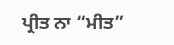ਪ੍ਰੀਤ ਨਾ “ਮੀਤ”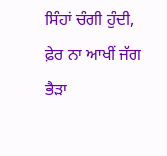ਸਿੰਹਾਂ ਚੰਗੀ ਹੁੰਦੀ,
ਫ਼ੇਰ ਨਾ ਆਖੀਂ ਜੱਗ ਭੈੜਾ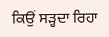ਕਿਉਂ ਸੜ੍ਹਦਾ ਰਿਹਾ